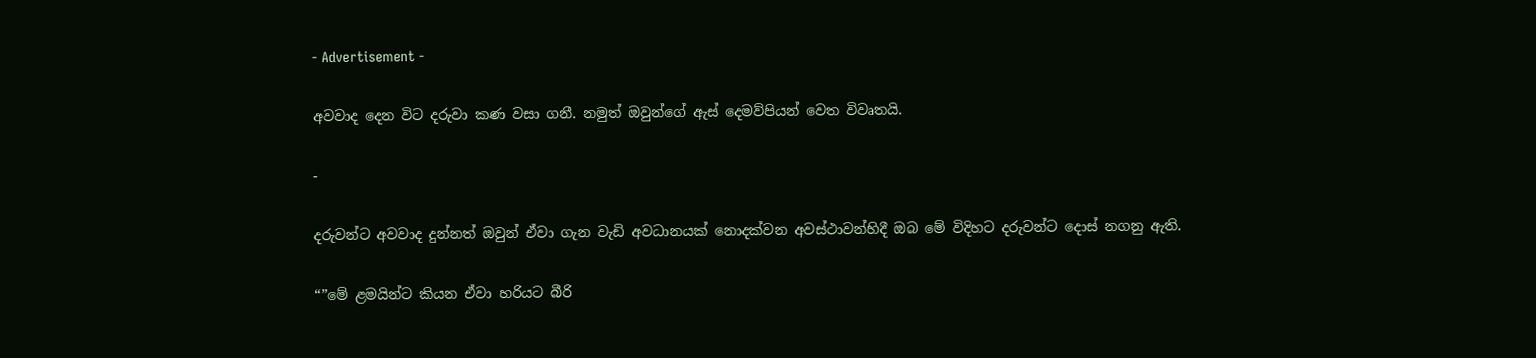- Advertisement -

අවවාද දෙන විට දරුවා කණ වසා ගනී. නමුත් ඔවුන්ගේ ඇස් දෙමව්පියන් වෙත විවෘතයි.

-

දරුවන්ට අවවාද දුන්නත් ඔවුන් ඒවා ගැන වැඩි අවධානයක් නොදක්වන අවස්ථාවන්හිදී ඔබ මේ විදිහට දරුවන්ට දොස් නගනු ඇති.

“”මේ ළමයින්ට කියන ඒවා හරියට බීරි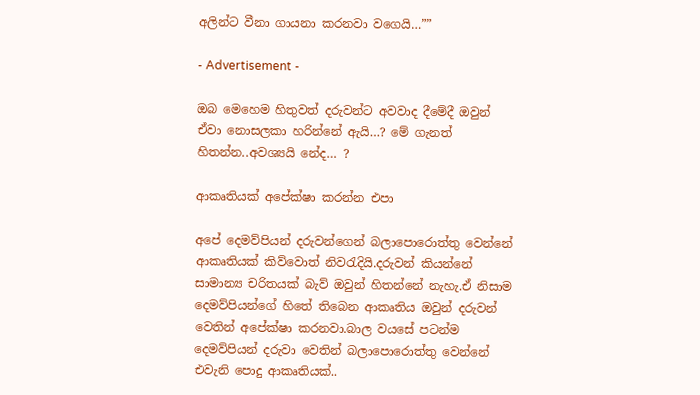අලින්ට වීනා ගායනා කරනවා වගෙයි…””

- Advertisement -

ඔබ මෙහෙම හිතුවත් දරුවන්ට අවවාද දීමේදී ඔවුන් ඒවා නොසලකා හරින්නේ ඇයි…? මේ ගැනත් හිතන්න..අවශ්‍යයි නේද… ?

ආකෘතියක් අපේක්ෂා කරන්න එපා

අපේ දෙමව්පියන් දරුවන්ගෙන් බලාපොරොත්තු වෙන්නේ ආකෘතියක් කිව්වොත් නිවරැදියි.දරුවන් කියන්නේ සාමාන්‍ය චරිතයක් බැව් ඔවුන් හිතන්නේ නැහැ.ඒ නිසාම දෙමව්පියන්ගේ හිතේ තිබෙන ආකෘතිය ඔවුන් දරුවන් වෙතින් අපේක්ෂා කරනවා.බාල වයසේ පටන්ම දෙමව්පියන් දරුවා වෙතින් බලාපොරොත්තු වෙන්නේ එවැනි පොදු ආකෘතියක්..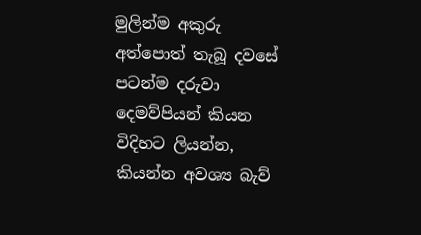මුලින්ම අකුරු අත්පොත් තැබූ දවසේ පටන්ම දරුවා දෙමව්පියන් කියන විදිහට ලියන්න, කියන්න අවශ්‍ය බැව්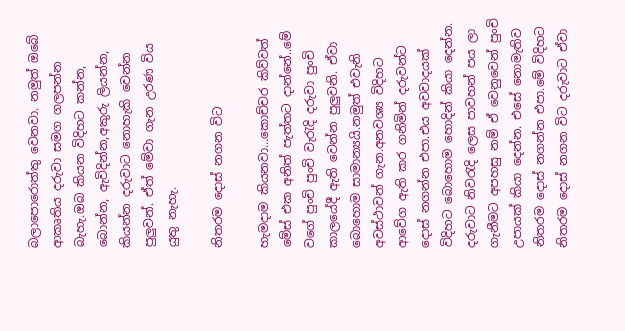බලාපොරොත්තු වෙනවා. නමුත් ඔබේ ආකෘතිය දරුවා සමග ගලපන්න බැහැ.ඔබ කියන විදිහට කන්න, බොන්න, ඇවිදින්න,අකුරු ලියන්න, කියන්න දරුවාට නොහැකි වෙන්න පුලුවන්. ඒත් මේවා ගැන උරණ විය යුතු නැහැ.

නිතරම දොස් නගන විට

හැමදාම කියනවා…කොච්චර කිව්වත් මේස් එක අනිත් පැත්තට දාන්නේ..මේ වගේ පුංචි පුංචි වැරැදි දරුවා පුංචි කාලයේදී ඇති වෙන්න පුලුවනි. ඒවා බොහොම සාමාන්‍යයි.නමුත් එවැනි අවස්ථාවන් ගැන.අනවශ්‍ය විදිහට ආවේග ඇති කර ගනිමින් දරුවන්ට දොස් නගන්න එපා.එය අවවාදයක් විදිහට බොහොම හොදින් කියා දෙන්න. දරුවාට නිවරැදි ලෙස පාවහන් පය ලා ගැනීමට අපහසු නම් ඒ වෙනුවෙන් පුංචි උපායක් කියා දෙන්න. එසේ නොමැතිව නිතරම දොස් නගන්න එපා.මේ විදිහට නිතරම දොස් නගන විට දරුවාට ඒවා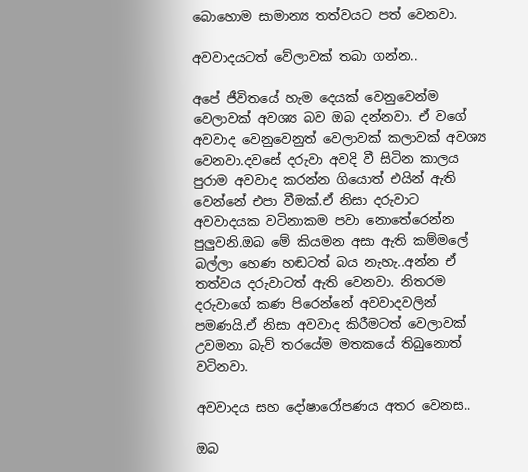බොහොම සාමාන්‍ය තත්වයට පත් වෙනවා.

අවවාදයටත් වේලාවක් තබා ගන්න..

අපේ ජීවිතයේ හැම දෙයක් වෙනුවෙන්ම වෙලාවක් අවශ්‍ය බව ඔබ දන්නවා. ඒ වගේ අවවාද වෙනුවෙනුත් වෙලාවක් කලාවක් අවශ්‍ය වෙනවා.දවසේ දරුවා අවදි වී සිටින කාලය පුරාම අවවාද කරන්න ගියොත් එයින් ඇති වෙන්නේ එපා වීමක්.ඒ නිසා දරුවාට අවවාදයක වටිනාකම පවා නොතේරෙන්න පුලුවනි.ඔබ මේ කියමන අසා ඇති කම්මලේ බල්ලා හෙණ හඬටත් බය නැහැ..අන්න ඒ තත්වය දරුවාටත් ඇති වෙනවා. නිතරම දරුවාගේ කණ පිරෙන්නේ අවවාදවලින් පමණයි.ඒ නිසා අවවාද කිරීමටත් වෙලාවක් උවමනා බැව් තරයේම මතකයේ තිබුනොත් වටිනවා.

අවවාදය සහ දෝෂාරෝපණය අතර වෙනස..

ඔබ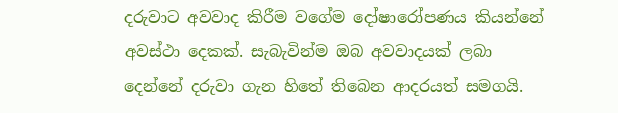දරුවාට අවවාද කිරීම වගේම දෝෂාරෝපණය කියන්නේ අවස්ථා දෙකක්. සැබැවින්ම ඔබ අවවාදයක් ලබා දෙන්නේ දරුවා ගැන හිතේ තිබෙන ආදරයත් සමගයි.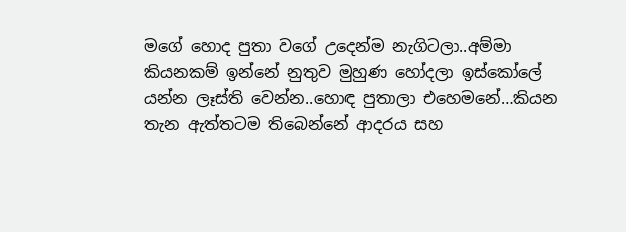මගේ හොද පුතා වගේ උදෙන්ම නැගිටලා..අම්මා කියනකම් ඉන්නේ නුතුව මුහුණ හෝදලා ඉස්කෝලේ යන්න ලෑස්ති වෙන්න..හොඳ පුතාලා එහෙමනේ…කියන තැන ඇත්තටම තිබෙන්නේ ආදරය සහ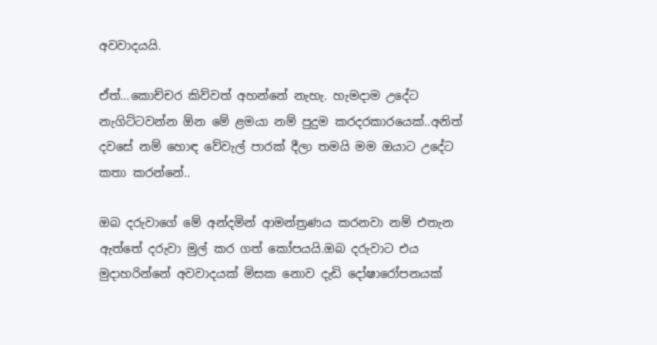අවවාදයයි.

ඒත්…කොච්චර කිව්වත් අහන්නේ නැහැ. හැමදාම උදේට නැගිට්ටවන්න ඕන මේ ළමයා නම් පුදුම කරදරකාරයෙක්..අනිත් දවසේ නම් හොඳ වේවැල් පාරක් දීලා තමයි මම ඔයාට උදේට කතා කරන්නේ..

ඔබ දරුවාගේ මේ අන්දමින් ආමන්ත්‍රණය කරනවා නම් එතැන ඇත්තේ දරුවා මුල් කර ගත් කෝපයයි.ඔබ දරුවාට එය මුදාහරින්නේ අවවාදයක් මිසක නොව දැඩි දෝෂාරෝපනයක්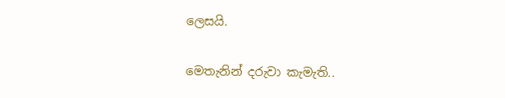ලෙසයි.

මෙතැනින් දරුවා කැමැති..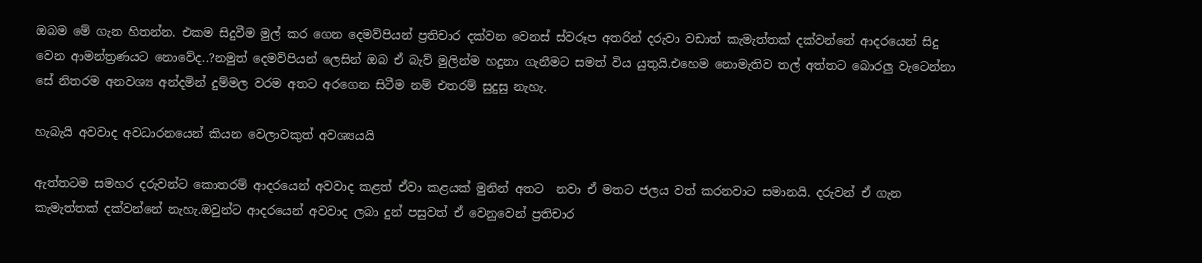ඔබම මේ ගැන හිතන්න. එකම සිදුවීම මුල් කර ගෙන දෙමව්පියන් ප්‍රතිචාර දක්වන වෙනස් ස්වරූප අතරින් දරුවා වඩාත් කැමැත්තක් දක්වන්නේ ආදරයෙන් සිදු වෙන ආමන්ත්‍රණයට නොවේද..?නමුත් දෙමව්පියන් ලෙසින් ඔබ ඒ බැව් මුලින්ම හදුනා ගැනීමට සමත් විය යුතුයි.එහෙම නොමැතිව තල් අත්තට බොරලු වැටෙන්නා සේ නිතරම අනවශ්‍ය අන්දමින් දුම්මල වරම අතට අරගෙන සිටීම නම් එතරම් සුදුසු නැහැ.

හැබැයි අවවාද අවධාරනයෙන් කියන වෙලාවකුත් අවශ්‍යයයි

ඇත්තටම සමහර දරුවන්ට කොතරම් ආදරයෙන් අවවාද කළත් ඒවා කළයක් මුනින් අතට  නවා ඒ මතට ජලය වත් කරනවාට සමානයි. දරුවන් ඒ ගැන කැමැත්තක් දක්වන්නේ නැහැ.ඔවුන්ට ආදරයෙන් අවවාද ලබා දුන් පසුවත් ඒ වෙනුවෙන් ප්‍රතිචාර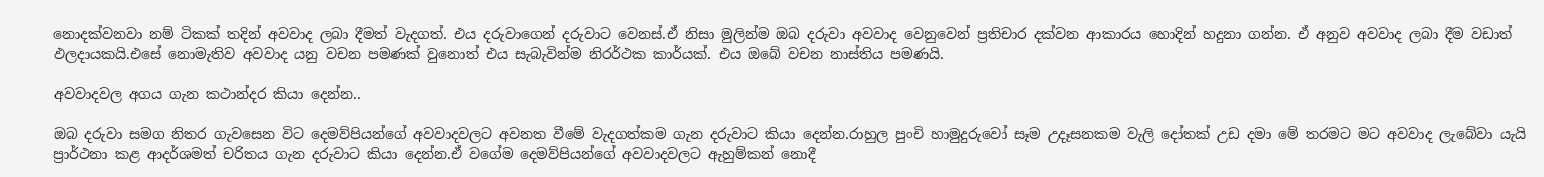නොදක්වනවා නම් ටිකක් තදින් අවවාද ලබා දීමත් වැදගත්. එය දරුවාගෙන් දරුවාට වෙනස්.ඒ නිසා මුලින්ම ඔබ දරුවා අවවාද වෙනුවෙන් ප්‍රතිචාර දක්වන ආකාරය හොදින් හදුනා ගන්න. ඒ අනුව අවවාද ලබා දීම වඩාත් ඵලදායකයි.එසේ නොමැතිව අවවාද යනු වචන පමණක් වුනොත් එය සැබැවින්ම නිරර්ථක කාර්යක්. එය ඔබේ වචන නාස්තිය පමණයි.

අවවාදවල අගය ගැන කථාන්දර කියා දෙන්න..

ඔබ දරුවා සමග නිතර ගැවසෙන විට දෙමව්පියන්ගේ අවවාදවලට අවනත වීමේ වැදගත්කම ගැන දරුවාට කියා දෙන්න.රාහුල පුංචි හාමුදුරුවෝ සෑම උදෑසනකම වැලි දෝතක් උඩ දමා මේ තරමට මට අවවාද ලැබේවා යැයි ප්‍රාර්ථනා කළ ආදර්ශමත් චරිතය ගැන දරුවාට කියා දෙන්න.ඒ වගේම දෙමව්පියන්ගේ අවවාදවලට ඇහුම්කන් නොදී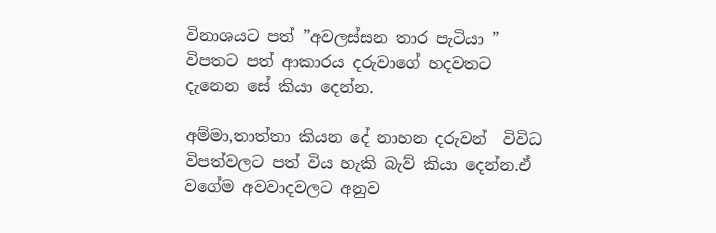විනාශයට පත් ”අවලස්සන තාර පැටියා ” විපතට පත් ආකාරය දරුවාගේ හදවතට දැනෙන සේ කියා දෙන්න.

අම්මා,තාත්තා කියන දේ නාහන දරුවන්  විවිධ විපත්වලට පත් විය හැකි බැව් කියා දෙන්න.ඒ වගේම අවවාදවලට අනුව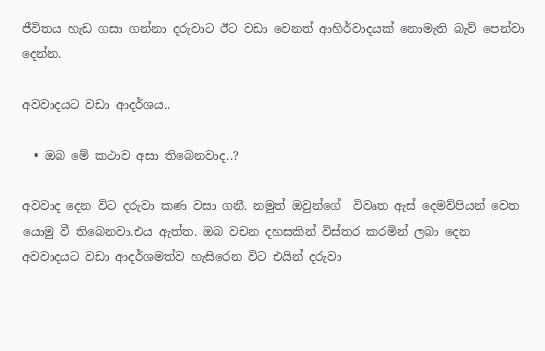ජීවිතය හැඩ ගසා ගන්නා දරුවාට ඊට වඩා වෙනත් ආහිර්වාදයක් නොමැති බැව් පෙන්වා දෙන්න.

අවවාදයට වඩා ආදර්ශය..

  • ඔබ මේ කථාව අසා තිබෙනවාද..?

අවවාද දෙන විට දරුවා කණ වසා ගනී. නමුත් ඔවුන්ගේ  විවෘත ඇස් දෙමව්පියන් වෙත යොමු වී තිබෙනවා.එය ඇත්ත. ඔබ වචන දහසකින් විස්තර කරමින් ලබා දෙන අවවාදයට වඩා ආදර්ශමත්ව හැසිරෙන විට එයින් දරුවා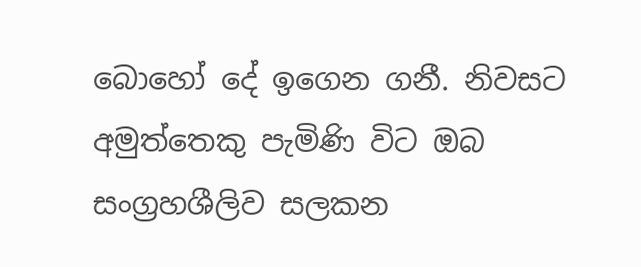බොහෝ දේ ඉගෙන ගනී. නිවසට අමුත්තෙකු පැමිණි විට ඔබ සංග්‍රහශීලිව සලකන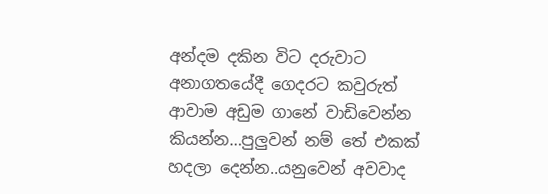අන්දම දකින විට දරුවාට අනාගතයේදී ගෙදරට කවුරුත් ආවාම අඩුම ගානේ වාඩිවෙන්න කියන්න…පුලුවන් නම් තේ එකක් හදලා දෙන්න..යනුවෙන් අවවාද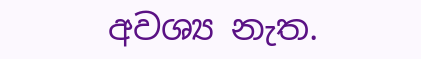අවශ්‍ය නැත.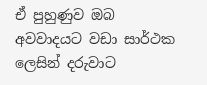ඒ පුහුණුව ඔබ අවවාදයට වඩා සාර්ථක ලෙසින් දරුවාට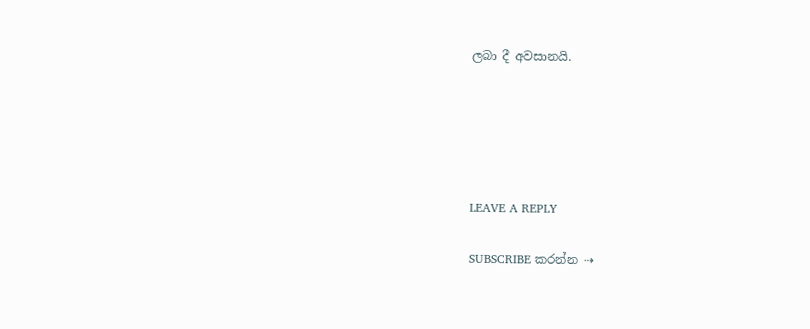ලබා දී අවසානයි.





LEAVE A REPLY

SUBSCRIBE කරන්න ⇢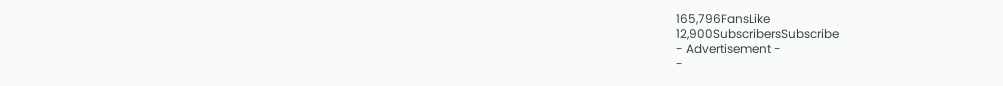165,796FansLike
12,900SubscribersSubscribe
- Advertisement -
-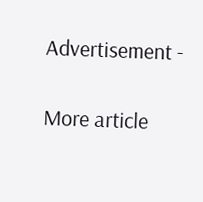Advertisement -

More article